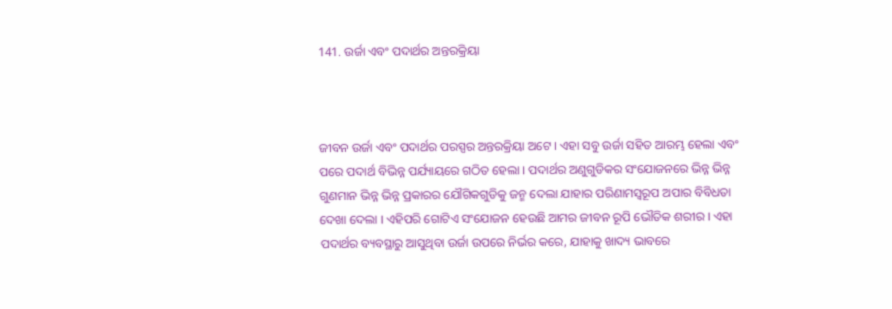141. ଉର୍ଜା ଏବଂ ପଦାର୍ଥର ଅନ୍ତରକ୍ରିୟା



ଜୀବନ ଉର୍ଜା ଏବଂ ପଦାର୍ଥର ପରସ୍ପର ଅନ୍ତରକ୍ରିୟା ଅଟେ । ଏହା ସବୁ ଉର୍ଜା ସହିତ ଆରମ୍ଭ ହେଲା ଏବଂ ପରେ ପଦାର୍ଥ ବିଭିନ୍ନ ପର୍ଯ୍ୟାୟରେ ଗଠିତ ହେଲା । ପଦାର୍ଥର ଅଣୁଗୁଡିକର ସଂଯୋଜନରେ ଭିନ୍ନ ଭିନ୍ନ ଗୁଣମାନ ଭିନ୍ନ ଭିନ୍ନ ପ୍ରକାରର ଯୌଗିକଗୁଡିକୁ ଜନ୍ମ ଦେଲା ଯାହାର ପରିଣାମସ୍ୱରୂପ ଅପାର ବିବିଧତା ଦେଖା ଦେଲା । ଏହିପରି ଗୋଟିଏ ସଂଯୋଜନ ହେଉଛି ଆମର ଜୀବନ ରୂପି ଭୌତିକ ଶରୀର । ଏହା ପଦାର୍ଥର ବ୍ୟବସ୍ଥାରୁ ଆସୁଥିବା ଉର୍ଜା ଉପରେ ନିର୍ଭର କରେ, ଯାହାକୁ ଖାଦ୍ୟ ଭାବରେ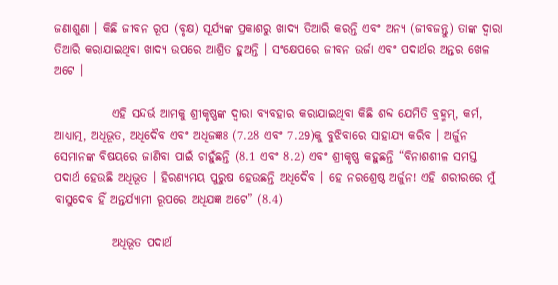ଜଣାଶୁଣା । କିଛି ଜୀବନ ରୂପ (ବୃକ୍ଷ) ସୂର୍ଯ୍ୟଙ୍କ ପ୍ରକାଶରୁ ଖାଦ୍ୟ ତିଆରି କରନ୍ତି ଏବଂ ଅନ୍ୟ (ଜୀବଜନ୍ତୁ) ତାଙ୍କ ଦ୍ୱାରା ତିଆରି କରାଯାଇଥିବା ଖାଦ୍ୟ ଉପରେ ଆଶ୍ରିତ ହୁଅନ୍ତି । ସଂକ୍ଷେପରେ ଜୀବନ ଉର୍ଜା ଏବଂ ପଦାର୍ଥର ଅନ୍ତର ଖେଳ ଅଟେ ।

            ଏହି ସନ୍ଦର୍ଭ ଆମକୁ ଶ୍ରୀକୃଷ୍ଣଙ୍କ ଦ୍ୱାରା ବ୍ୟବହାର କରାଯାଇଥିବା କିଛି ଶବ୍ଦ ଯେମିତି ବ୍ରହ୍ମମ୍‌, କର୍ମ, ଆଧ୍ୟାତ୍ମ, ଅଧିଭୂତ, ଅଧିଦୈବ ଏବଂ ଅଧିଜଜ୍ଞଃ (7.28 ଏବଂ 7.29)କୁ ବୁଝିବାରେ ସାହାଯ୍ୟ କରିବ । ଅର୍ଜୁନ ସେମାନଙ୍କ ବିଷୟରେ ଜାଣିବା ପାଇଁ ଚାହୁଁଛନ୍ତି (8.1 ଏବଂ 8.2) ଏବଂ ଶ୍ରୀକୃଷ୍ଣ କହୁଛନ୍ତି “ବିନାଶଶୀଳ ସମସ୍ତ ପଦାର୍ଥ ହେଉଛି ଅଧିଭୂତ । ହିରଣ୍ୟମୟ ପୁରୁଷ ହେଉଛନ୍ତି ଅଧିଦୈବ । ହେ ନରଶ୍ରେଷ୍ଠ ଅର୍ଜୁନ! ଏହି ଶରୀରରେ ମୁଁ ବାସୁଦେବ ହିଁ ଅନ୍ତର୍ଯ୍ୟାମୀ ରୂପରେ ଅଧିଯଜ୍ଞ ଅଟେ” (8.4)

            ଅଧିଭୂତ ପଦାର୍ଥ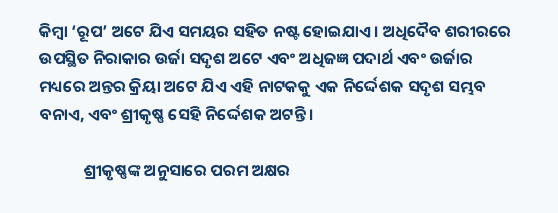କିମ୍ବା ‘ରୂପ’ ଅଟେ ଯିଏ ସମୟର ସହିତ ନଷ୍ଟ ହୋଇଯାଏ । ଅଧିଦୈବ ଶରୀରରେ ଉପସ୍ଥିତ ନିରାକାର ଉର୍ଜା ସଦୃଶ ଅଟେ ଏବଂ ଅଧିଜଜ୍ଞ ପଦାର୍ଥ ଏବଂ ଉର୍ଜାର ମଧ୍ୟରେ ଅନ୍ତର କ୍ରିୟା ଅଟେ ଯିଏ ଏହି ନାଟକକୁ ଏକ ନିର୍ଦ୍ଦେଶକ ସଦୃଶ ସମ୍ଭବ ବନାଏ, ଏବଂ ଶ୍ରୀକୃଷ୍ଣ ସେହି ନିର୍ଦ୍ଦେଶକ ଅଟନ୍ତି ।

            ଶ୍ରୀକୃଷ୍ଣଙ୍କ ଅନୁସାରେ ପରମ ଅକ୍ଷର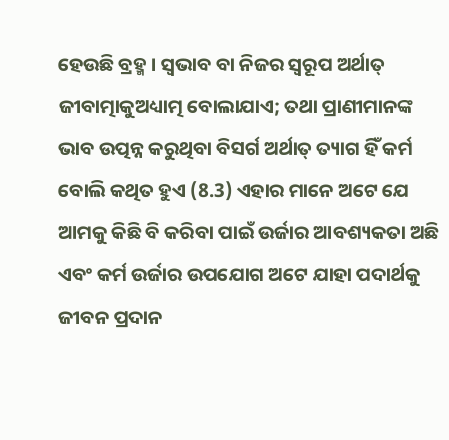ହେଉଛି ବ୍ରହ୍ମ । ସ୍ୱଭାବ ବା ନିଜର ସ୍ୱରୂପ ଅର୍ଥାତ୍‌ ଜୀବାତ୍ମାକୁଅଧ୍ୟାତ୍ମ ବୋଲାଯାଏ; ତଥା ପ୍ରାଣୀମାନଙ୍କ ଭାବ ଉତ୍ପନ୍ନ କରୁଥିବା ବିସର୍ଗ ଅର୍ଥାତ୍‌ ତ୍ୟାଗ ହିଁ କର୍ମ ବୋଲି କଥିତ ହୁଏ (8.3) ଏହାର ମାନେ ଅଟେ ଯେ ଆମକୁ କିଛି ବି କରିବା ପାଇଁ ଉର୍ଜାର ଆବଶ୍ୟକତା ଅଛି ଏବଂ କର୍ମ ଉର୍ଜାର ଉପଯୋଗ ଅଟେ ଯାହା ପଦାର୍ଥକୁ ଜୀବନ ପ୍ରଦାନ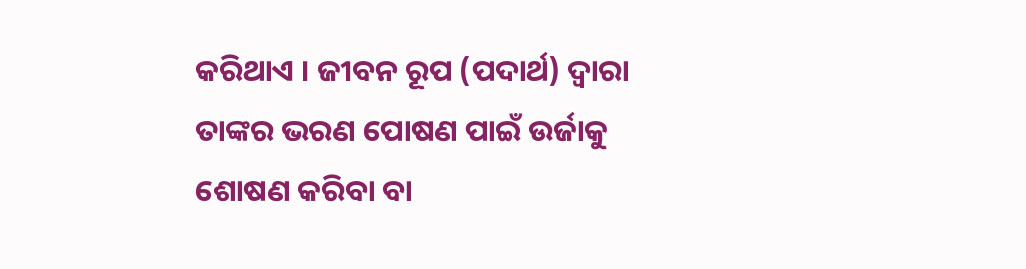କରିଥାଏ । ଜୀବନ ରୂପ (ପଦାର୍ଥ) ଦ୍ୱାରା ତାଙ୍କର ଭରଣ ପୋଷଣ ପାଇଁ ଉର୍ଜାକୁ ଶୋଷଣ କରିବା ବା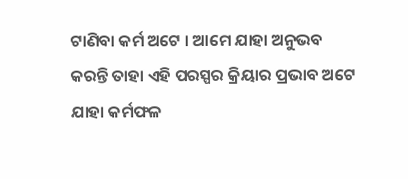ଟାଣିବା କର୍ମ ଅଟେ । ଆମେ ଯାହା ଅନୁଭବ କରନ୍ତି ତାହା ଏହି ପରସ୍ପର କ୍ରିୟାର ପ୍ରଭାବ ଅଟେ ଯାହା କର୍ମଫଳ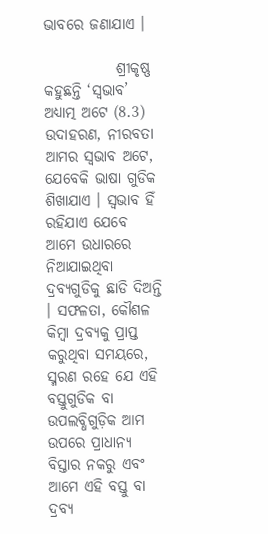ଭାବରେ ଜଣାଯାଏ ।

            ଶ୍ରୀକୃଷ୍ଣ କହୁଛନ୍ତି ‘ସ୍ୱଭାବ’ ଅଧ୍ୟାତ୍ମ ଅଟେ (8.3) ଉଦାହରଣ, ନୀରବତା ଆମର ସ୍ୱଭାବ ଅଟେ, ଯେବେକି ଭାଷା ଗୁଡିକ ଶିଖାଯାଏ । ସ୍ୱଭାବ ହିଁ ରହିଯାଏ ଯେବେ ଆମେ ଉଧାରରେ ନିଆଯାଇଥିବା ଦ୍ରବ୍ୟଗୁଡିକୁ ଛାଡି ଦିଅନ୍ତି । ସଫଳତା, କୌଶଳ କିମ୍ବା ଦ୍ରବ୍ୟକୁ ପ୍ରାପ୍ତ କରୁଥିବା ସମୟରେ, ସ୍ମରଣ ରହେ ଯେ ଏହି ବସ୍ତୁଗୁଡିକ ବା ଉପଲବ୍ଧିଗୁଡ଼ିକ ଆମ ଉପରେ ପ୍ରାଧାନ୍ୟ ବିସ୍ତାର ନକରୁ ଏବଂ ଆମେ ଏହି ବସ୍ତୁ ବା ଦ୍ରବ୍ୟ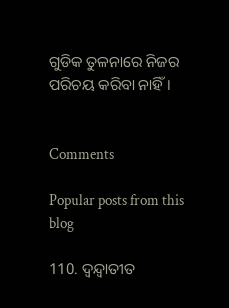ଗୁଡିକ ତୁଳନାରେ ନିଜର ପରିଚୟ କରିବା ନାହିଁ ।


Comments

Popular posts from this blog

110. ଦ୍ୱନ୍ଦ୍ୱାତୀତ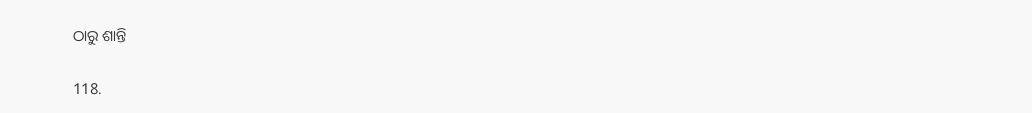ଠାରୁ ଶାନ୍ତି

118.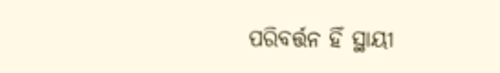ପରିବର୍ତ୍ତନ ହିଁ ସ୍ଥାୟୀ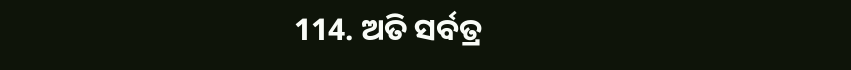114. ଅତି ସର୍ବତ୍ର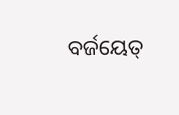ବର୍ଜୟେତ୍‌